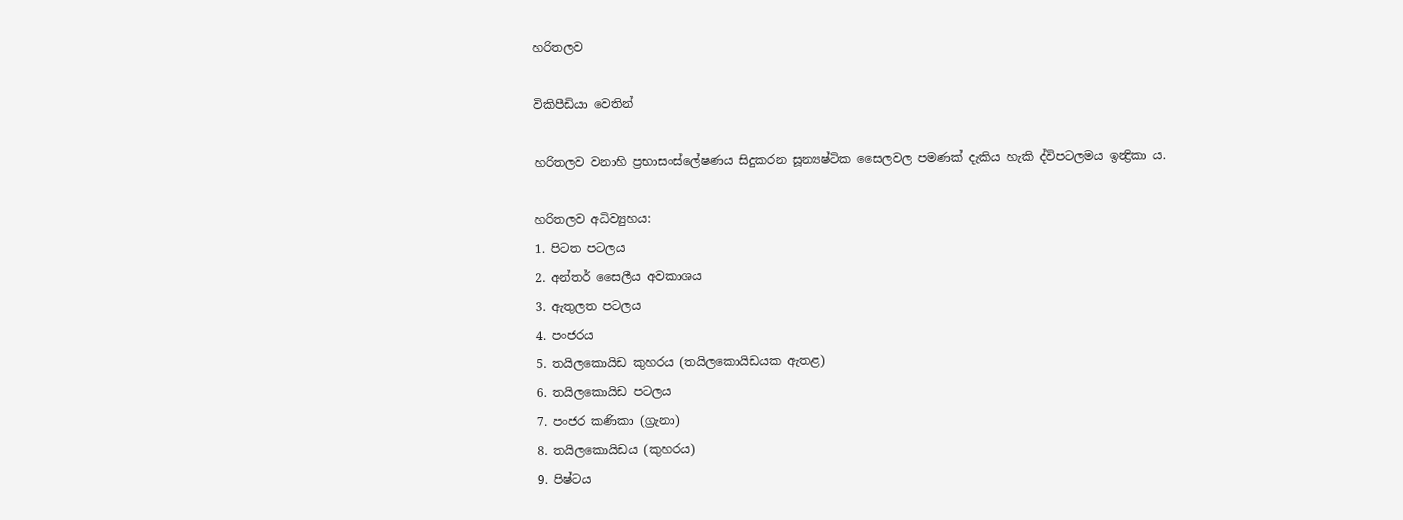හරිතලව

විකිපීඩියා වෙතින්

හරිතලව වනාහි ප්‍රභාසංස්ලේෂණය සිදුකරන සූන්‍යෂ්ටික සෛලවල පමණක් දැකිය හැකි ද්විපටලමය ඉන්‍ද්‍රිකා ය.

හරිතලව අධිව්‍යුහය:
1. පිටත පටලය
2. අන්තර් සෛලීය අවකාශය
3. ඇතුලත පටලය
4. පංජරය
5. තයිලකොයිඩ කුහරය (තයිලකොයිඩයක ඇතළ)
6. තයිලකොයිඩ පටලය
7. පංජර කණිකා (ග්‍රැනා)
8. තයිලකොයිඩය (කුහරය)
9. පිෂ්ටය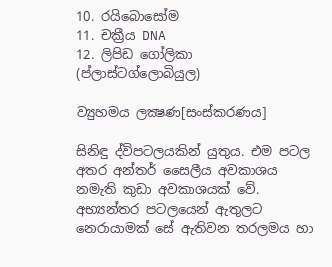10. රයිබොසෝම
11. චක්‍රීය DNA
12. ලිපිඩ ගෝලිකා (ප්ලාස්ටග්ලොබියුල)

ව්‍යුහමය ලක්‍ෂණ[සංස්කරණය]

සිනිඳු ද්විපටලයකින් යුතුය. එම පටල අතර අන්තර් සෛලීය අවකාශය නමැති කුඩා අවකාශයක් වේ. අභ්‍යන්තර පටලයෙන් ඇතුලට නෙරායාමක් සේ ඇතිවන තරලමය හා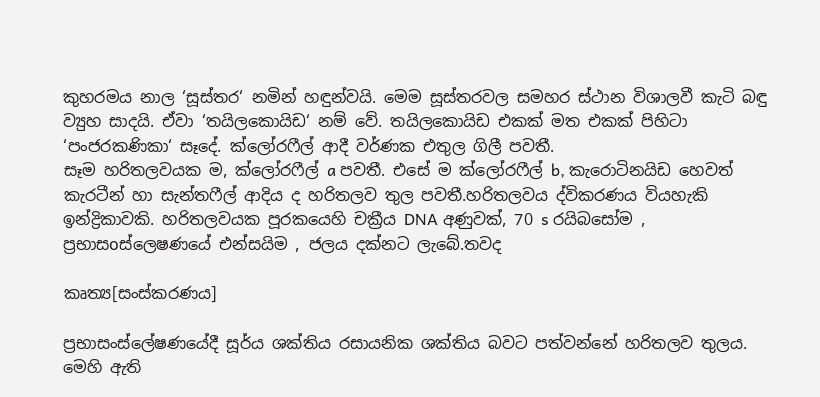කුහරමය නාල ‘සූස්තර‘ නමින් හඳුන්වයි. මෙම සූස්තරවල සමහර ස්ථාන විශාලවී කැටි බඳු ව්‍යුහ සාදයි. ඒවා ‘තයිලකොයිඩ‘ නම් වේ. තයිලකොයිඩ එකක් මත එකක් පිහිටා ‘පංජරකණිකා‘ සෑදේ. ක්ලෝරෆීල් ආදී වර්ණක එතුල ගිලී පවතී.
සෑම හරිතලවයක ම, ක්ලෝරෆීල් a පවතී. එසේ ම ක්ලෝරෆීල් b, කැරොටිනයිඩ හෙවත් කැරටීන් හා සැන්තෆීල් ආදිය ද හරිතලව තුල පවතී.හරිතලවය ද්විකරණය වියහැකි ඉන්ද්‍රිකාවකි. හරිතලවයක පූරකයෙහි චක්‍රීය DNA අණුවක්, 70 s රයිබසෝම , ප්‍රභාසoස්ලෙෂණයේ එන්සයිම , ජලය දක්නට ලැබේ.තවද

කෘත්‍ය[සංස්කරණය]

ප්‍රභාසංස්ලේෂණයේදී සූර්ය ශක්තිය රසායනික ශක්තිය බවට පත්වන්නේ හරිතලව තුලය. මෙහි ඇති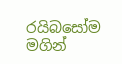රයිබසෝම මගින්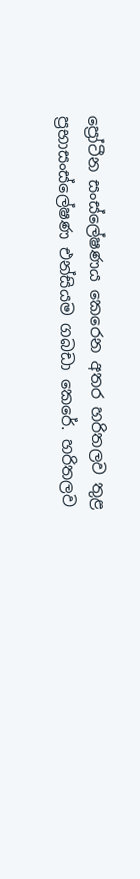ප්‍රෝටීන සංස්ලේෂණය කෙරෙන අතර හරිතලව තුළ ප්‍රභාසංස්ලේෂණ එන්සියම ගබඩා කෙරේ. හරිතලව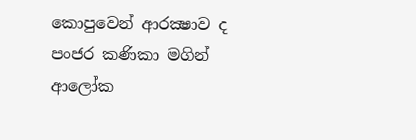කොපුවෙන් ආරක්‍ෂාව ද පංජර කණිකා මගින් ආලෝක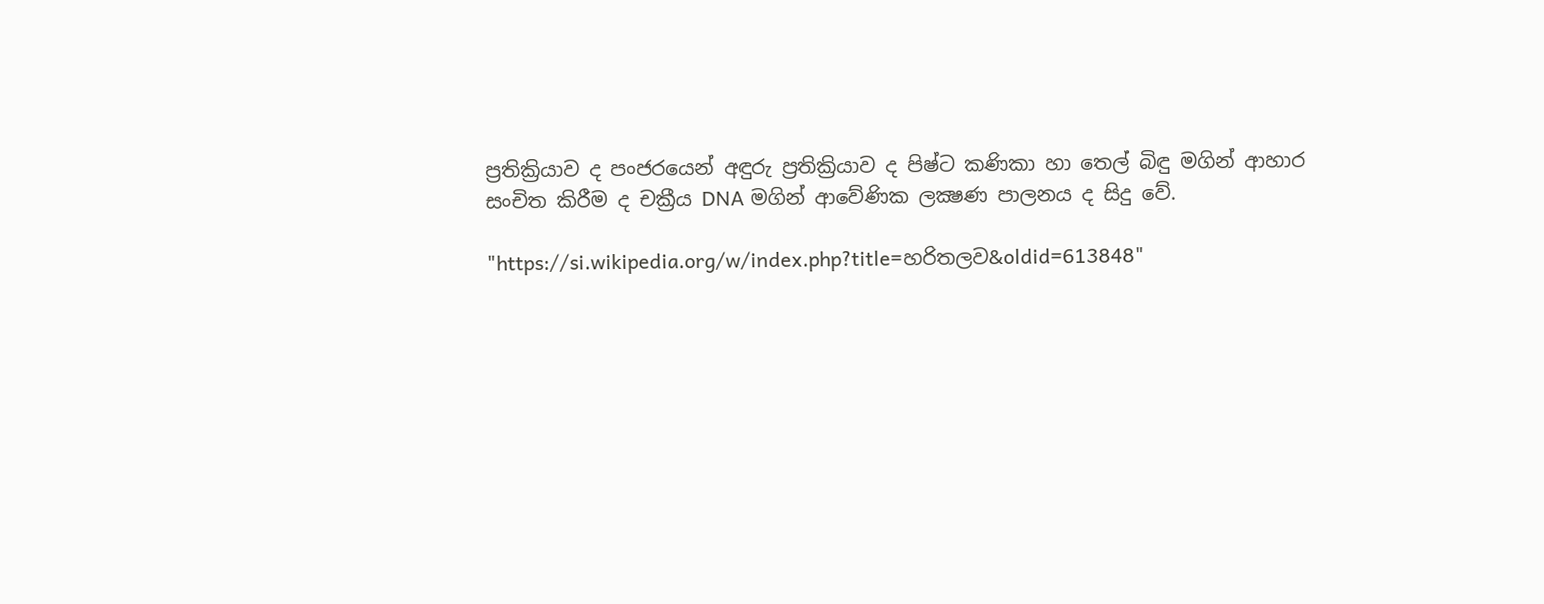ප්‍රතික්‍රියාව ද පංජරයෙන් අඳුරු ප්‍රතික්‍රියාව ද පිෂ්ට කණිකා හා තෙල් බිඳු මගින් ආහාර සංචිත කිරීම ද චක්‍රීය DNA මගින් ආවේණික ලක්‍ෂණ පාලනය ද සිදු වේ.

"https://si.wikipedia.org/w/index.php?title=හරිතලව&oldid=613848"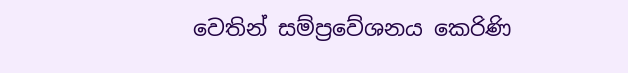වෙතින් සම්ප්‍රවේශනය කෙරිණි